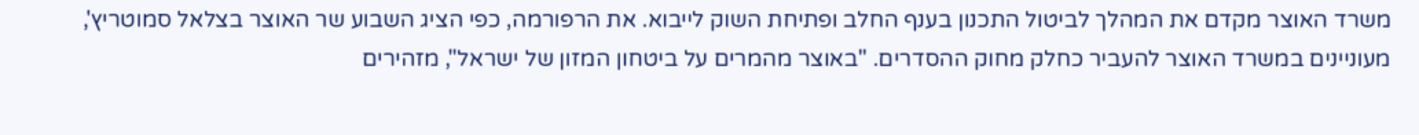משרד האוצר מקדם את המהלך לביטול התכנון בענף החלב ופתיחת השוק לייבוא. את הרפורמה, כפי הציג השבוע שר האוצר בצלאל סמוטריץ', מעוניינים במשרד האוצר להעביר כחלק מחוק ההסדרים. "באוצר מהמרים על ביטחון המזון של ישראל", מזהירים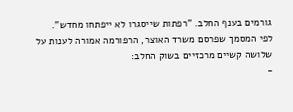גורמים בענף החלב. "רפתות שייסגרו לא ייפתחו מחדש".
לפי המסמך שפרסם משרד האוצר, הרפורמה אמורה לענות על שלושה קשיים מרכזיים בשוק החלב:
-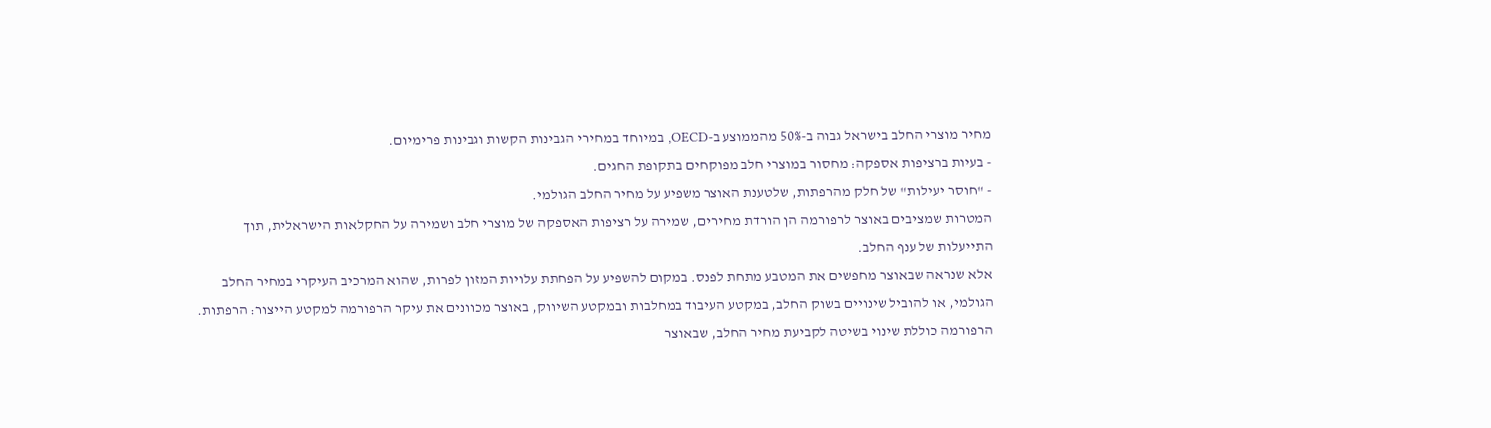מחיר מוצרי החלב בישראל גבוה ב-50% מהממוצע ב-OECD, במיוחד במחירי הגבינות הקשות וגבינות פרימיום.
- בעיות ברציפות אספקה: מחסור במוצרי חלב מפוקחים בתקופת החגים.
- "חוסר יעילות" של חלק מהרפתות, שלטענת האוצר משפיע על מחיר החלב הגולמי.
המטרות שמציבים באוצר לרפורמה הן הורדת מחירים, שמירה על רציפות האספקה של מוצרי חלב ושמירה על החקלאות הישראלית, תוך התייעלות של ענף החלב.
אלא שנראה שבאוצר מחפשים את המטבע מתחת לפנס. במקום להשפיע על הפחתת עלויות המזון לפרות, שהוא המרכיב העיקרי במחיר החלב הגולמי, או להוביל שינויים בשוק החלב, במקטע העיבוד במחלבות ובמקטע השיווק, באוצר מכוונים את עיקר הרפורמה למקטע הייצור: הרפתות.
הרפורמה כוללת שינוי בשיטה לקביעת מחיר החלב, שבאוצר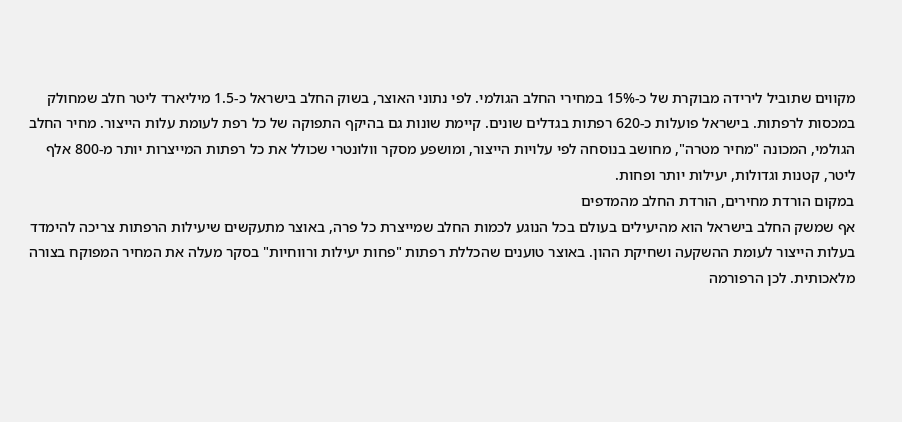מקווים שתוביל לירידה מבוקרת של כ-15% במחירי החלב הגולמי. לפי נתוני האוצר, בשוק החלב בישראל כ-1.5 מיליארד ליטר חלב שמחולק במכסות לרפתות. בישראל פועלות כ-620 רפתות בגדלים שונים. קיימת שונות גם בהיקף התפוקה של כל רפת לעומת עלות הייצור. מחיר החלב הגולמי, המכונה "מחיר מטרה", מחושב בנוסחה לפי עלויות הייצור, ומושפע מסקר וולונטרי שכולל את כל רפתות המייצרות יותר מ-800 אלף ליטר, קטנות וגדולות, יעילות יותר ופחות.
במקום הורדת מחירים, הורדת החלב מהמדפים
אף שמשק החלב בישראל הוא מהיעילים בעולם בכל הנוגע לכמות החלב שמייצרת כל פרה, באוצר מתעקשים שיעילות הרפתות צריכה להימדד בעלות הייצור לעומת ההשקעה ושחיקת ההון. באוצר טוענים שהכללת רפתות "פחות יעילות ורווחיות" בסקר מעלה את המחיר המפוקח בצורה מלאכותית. לכן הרפורמה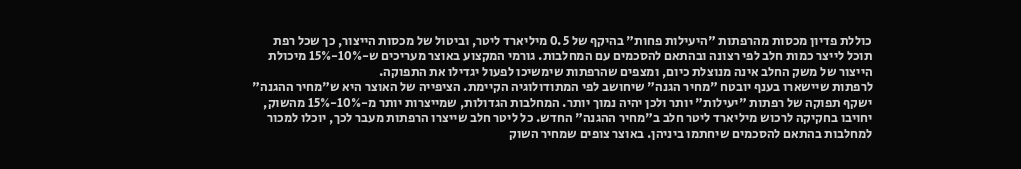כוללת פדיון מכסות מהרפתות "היעילות פחות" בהיקף של 0.5 מיליארד ליטר, וביטול של מכסות הייצור, כך שכל רפת תוכל לייצר כמות חלב לפי רצונה ובהתאם להסכמים עם המחלבות. גורמי המקצוע באוצר מעריכים ש-10%-15% מיכולת הייצור של משק החלב אינה מנוצלת כיום, ומצפים שהרפתות שימשיכו לפעול יגדילו את התפוקה.
לרפתות שיישארו בענף יובטח "מחיר הגנה" שיחושב לפי המתודולוגיה הקיימת. הציפייה של האוצר היא ש"מחיר ההגנה" ישקף תפוקה של רפתות "יעילות" יותר ולכן יהיה נמוך יותר. המחלבות הגדולות, שמייצרות יותר מ-10%-15% מהשוק, יחויבו בחקיקה לרכוש מיליארד ליטר חלב ב"מחיר ההגנה" החדש. כל ליטר חלב שייצרו הרפתות מעבר לכך, יוכלו למכור למחלבות בהתאם להסכמים שיחתמו ביניהן. באוצר צופים שמחיר השוק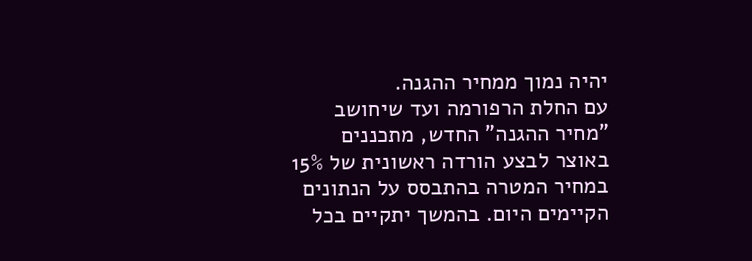יהיה נמוך ממחיר ההגנה.
עם החלת הרפורמה ועד שיחושב "מחיר ההגנה" החדש, מתכננים באוצר לבצע הורדה ראשונית של 15% במחיר המטרה בהתבסס על הנתונים הקיימים היום. בהמשך יתקיים בכל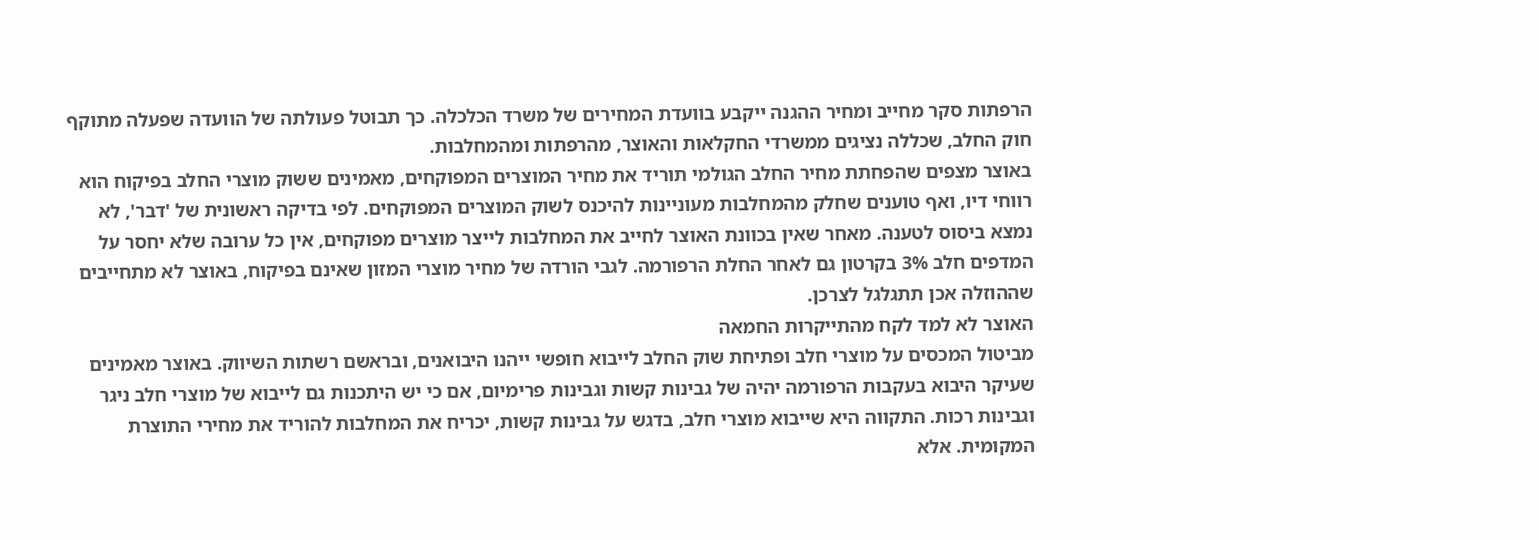הרפתות סקר מחייב ומחיר ההגנה ייקבע בוועדת המחירים של משרד הכלכלה. כך תבוטל פעולתה של הוועדה שפעלה מתוקף חוק החלב, שכללה נציגים ממשרדי החקלאות והאוצר, מהרפתות ומהמחלבות.
באוצר מצפים שהפחתת מחיר החלב הגולמי תוריד את מחיר המוצרים המפוקחים, מאמינים ששוק מוצרי החלב בפיקוח הוא רווחי דיו, ואף טוענים שחלק מהמחלבות מעוניינות להיכנס לשוק המוצרים המפוקחים. לפי בדיקה ראשונית של 'דבר', לא נמצא ביסוס לטענה. מאחר שאין בכוונת האוצר לחייב את המחלבות לייצר מוצרים מפוקחים, אין כל ערובה שלא יחסר על המדפים חלב 3% בקרטון גם לאחר החלת הרפורמה. לגבי הורדה של מחיר מוצרי המזון שאינם בפיקוח, באוצר לא מתחייבים שההוזלה אכן תתגלגל לצרכן.
האוצר לא למד לקח מהתייקרות החמאה
מביטול המכסים על מוצרי חלב ופתיחת שוק החלב לייבוא חופשי ייהנו היבואנים, ובראשם רשתות השיווק. באוצר מאמינים שעיקר היבוא בעקבות הרפורמה יהיה של גבינות קשות וגבינות פרימיום, אם כי יש היתכנות גם לייבוא של מוצרי חלב ניגר וגבינות רכות. התקווה היא שייבוא מוצרי חלב, בדגש על גבינות קשות, יכריח את המחלבות להוריד את מחירי התוצרת המקומית. אלא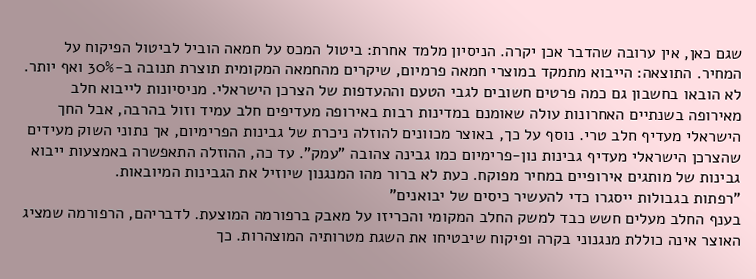שגם כאן, אין ערובה שהדבר אכן יקרה. הניסיון מלמד אחרת: ביטול המכס על חמאה הוביל לביטול הפיקוח על המחיר. התוצאה: הייבוא מתמקד במוצרי חמאה פרמיום, שיקרים מהחמאה המקומית תוצרת תנובה ב-30% ואף יותר.
לא הובאו בחשבון גם כמה פרטים חשובים לגבי הטעם וההעדפות של הצרכן הישראלי. מניסיונות לייבוא חלב מאירופה בשנתיים האחרונות עולה שאומנם במדינות רבות באירופה מעדיפים חלב עמיד וזול בהרבה, אבל החך הישראלי מעדיף חלב טרי. נוסף על כך, באוצר מכוונים להוזלה ניכרת של גבינות הפרימיום, אך נתוני השוק מעידים שהצרכן הישראלי מעדיף גבינות נון-פרימיום כמו גבינה צהובה "עמק". עד כה, ההוזלה התאפשרה באמצעות ייבוא גבינות של מותגים אירופיים במחיר מפוקח. כעת לא ברור מהו המנגנון שיוזיל את הגבינות המיובאות.
"רפתות בגבולות ייסגרו כדי להעשיר כיסים של יבואנים"
בענף החלב מעלים חשש כבד למשק החלב המקומי והכריזו על מאבק ברפורמה המוצעת. לדבריהם, הרפורמה שמציג האוצר אינה כוללת מנגנוני בקרה ופיקוח שיבטיחו את השגת מטרותיה המוצהרות. כך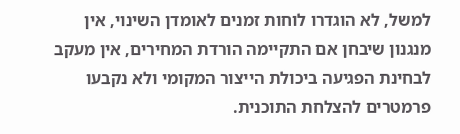למשל, לא הוגדרו לוחות זמנים לאומדן השינוי, אין מנגנון שיבחן אם התקיימה הורדת המחירים, אין מעקב לבחינת הפגיעה ביכולת הייצור המקומי ולא נקבעו פרמטרים להצלחת התוכנית.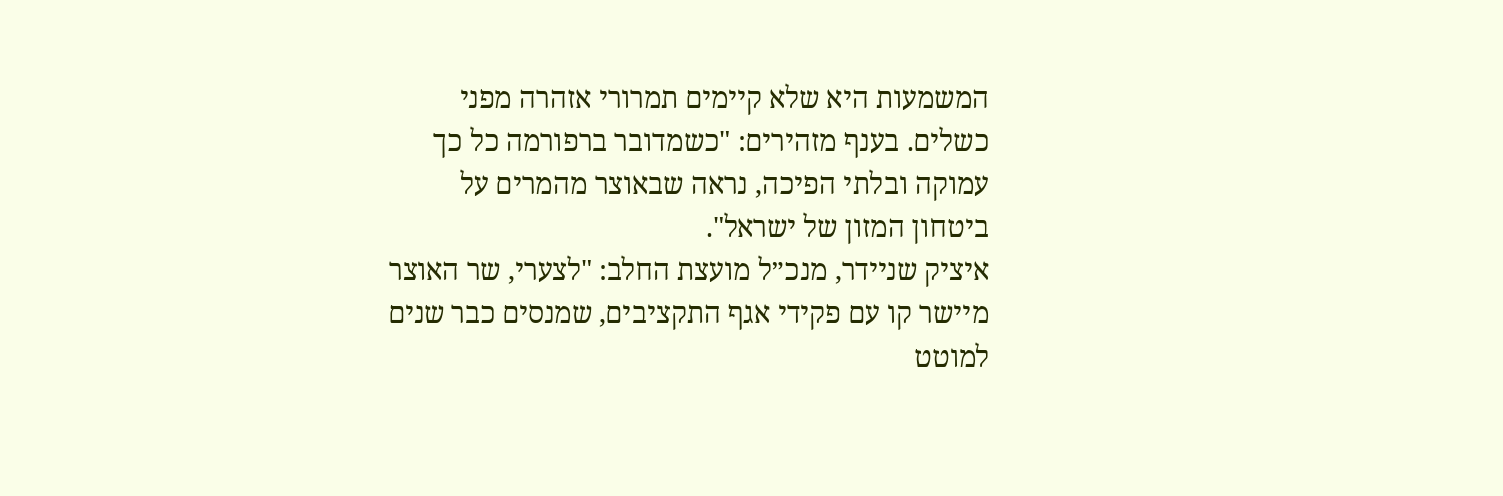המשמעות היא שלא קיימים תמרורי אזהרה מפני כשלים. בענף מזהירים: "כשמדובר ברפורמה כל כך עמוקה ובלתי הפיכה, נראה שבאוצר מהמרים על ביטחון המזון של ישראל".
איציק שניידר, מנכ״ל מועצת החלב: "לצערי, שר האוצר מיישר קו עם פקידי אגף התקציבים, שמנסים כבר שנים למוטט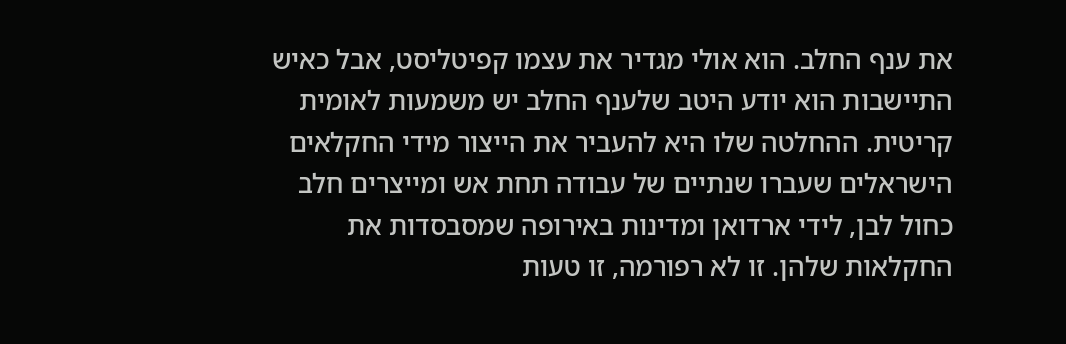את ענף החלב. הוא אולי מגדיר את עצמו קפיטליסט, אבל כאיש התיישבות הוא יודע היטב שלענף החלב יש משמעות לאומית קריטית. ההחלטה שלו היא להעביר את הייצור מידי החקלאים הישראלים שעברו שנתיים של עבודה תחת אש ומייצרים חלב כחול לבן, לידי ארדואן ומדינות באירופה שמסבסדות את החקלאות שלהן. זו לא רפורמה, זו טעות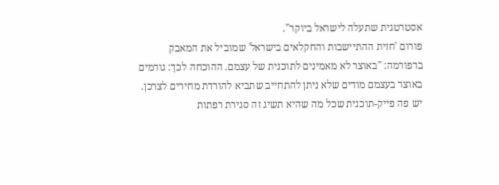אסטרטגית שתעלה לישראל ביוקר".
פורום 'חזית ההתיישבות והחקלאים בישראל' שמוביל את המאבק ברפורמה: "באוצר לא מאמינים לתוכנית של עצמם. ההוכחה לכך: גורמים באוצר בעצמם מודים שלא ניתן להתחייב שתביא להורדת מחירים לצרכן. יש פה פייק-תוכנית שכל מה שהיא תשיג זה סגירת רפתות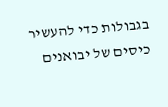בגבולות כדי להעשיר כיסים של יבואנים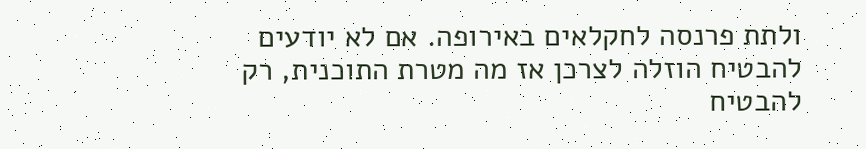ולתת פרנסה לחקלאים באירופה. אם לא יודעים להבטיח הוזלה לצרכן אז מה מטרת התוכנית, רק להבטיח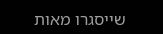שייסגרו מאות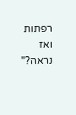רפתות ואז נראה?"